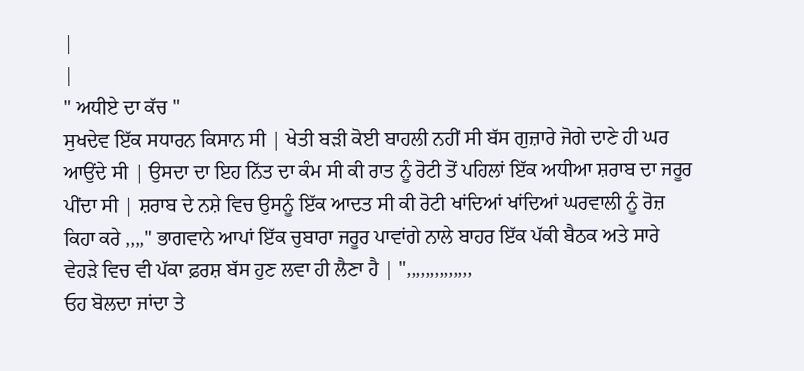|
|
" ਅਧੀਏ ਦਾ ਕੱਚ "
ਸੁਖਦੇਵ ਇੱਕ ਸਧਾਰਨ ਕਿਸਾਨ ਸੀ | ਖੇਤੀ ਬੜੀ ਕੋਈ ਬਾਹਲੀ ਨਹੀਂ ਸੀ ਬੱਸ ਗੁਜ਼ਾਰੇ ਜੋਗੇ ਦਾਣੇ ਹੀ ਘਰ ਆਉਂਦੇ ਸੀ | ਉਸਦਾ ਦਾ ਇਹ ਨਿੱਤ ਦਾ ਕੰਮ ਸੀ ਕੀ ਰਾਤ ਨੂੰ ਰੋਟੀ ਤੋਂ ਪਹਿਲਾਂ ਇੱਕ ਅਧੀਆ ਸ਼ਰਾਬ ਦਾ ਜਰੂਰ ਪੀਂਦਾ ਸੀ | ਸ਼ਰਾਬ ਦੇ ਨਸ਼ੇ ਵਿਚ ਉਸਨੂੰ ਇੱਕ ਆਦਤ ਸੀ ਕੀ ਰੋਟੀ ਖਾਂਦਿਆਂ ਖਾਂਦਿਆਂ ਘਰਵਾਲੀ ਨੂੰ ਰੋਜ਼ ਕਿਹਾ ਕਰੇ ,,,," ਭਾਗਵਾਨੇ ਆਪਾਂ ਇੱਕ ਚੁਬਾਰਾ ਜਰੂਰ ਪਾਵਾਂਗੇ ਨਾਲੇ ਬਾਹਰ ਇੱਕ ਪੱਕੀ ਬੈਠਕ ਅਤੇ ਸਾਰੇ ਵੇਹੜੇ ਵਿਚ ਵੀ ਪੱਕਾ ਫ਼ਰਸ਼ ਬੱਸ ਹੁਣ ਲਵਾ ਹੀ ਲੈਣਾ ਹੈ | ",,,,,,,,,,,,,,
ਓਹ ਬੋਲਦਾ ਜਾਂਦਾ ਤੇ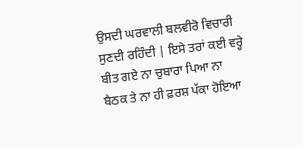ਉਸਦੀ ਘਰਵਾਲੀ ਬਲਵੀਰੋ ਵਿਚਾਰੀ ਸੁਣਦੀ ਰਹਿੰਦੀ | ਇਸੇ ਤਰਾਂ ਕਈ ਵਰ੍ਹੇ ਬੀਤ ਗਏ ਨਾ ਚੁਬਾਰਾ ਪਿਆ ਨਾ ਬੈਠਕ ਤੇ ਨਾ ਹੀ ਫ਼ਰਸ਼ ਪੱਕਾ ਹੋਇਆ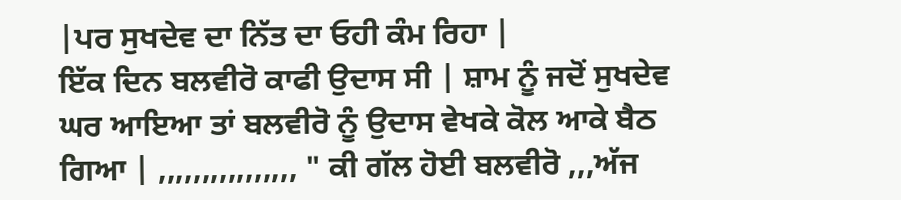|ਪਰ ਸੁਖਦੇਵ ਦਾ ਨਿੱਤ ਦਾ ਓਹੀ ਕੰਮ ਰਿਹਾ |
ਇੱਕ ਦਿਨ ਬਲਵੀਰੋ ਕਾਫੀ ਉਦਾਸ ਸੀ | ਸ਼ਾਮ ਨੂੰ ਜਦੋਂ ਸੁਖਦੇਵ ਘਰ ਆਇਆ ਤਾਂ ਬਲਵੀਰੋ ਨੂੰ ਉਦਾਸ ਵੇਖਕੇ ਕੋਲ ਆਕੇ ਬੈਠ ਗਿਆ | ,,,,,,,,,,,,,,,, " ਕੀ ਗੱਲ ਹੋਈ ਬਲਵੀਰੋ ,,,ਅੱਜ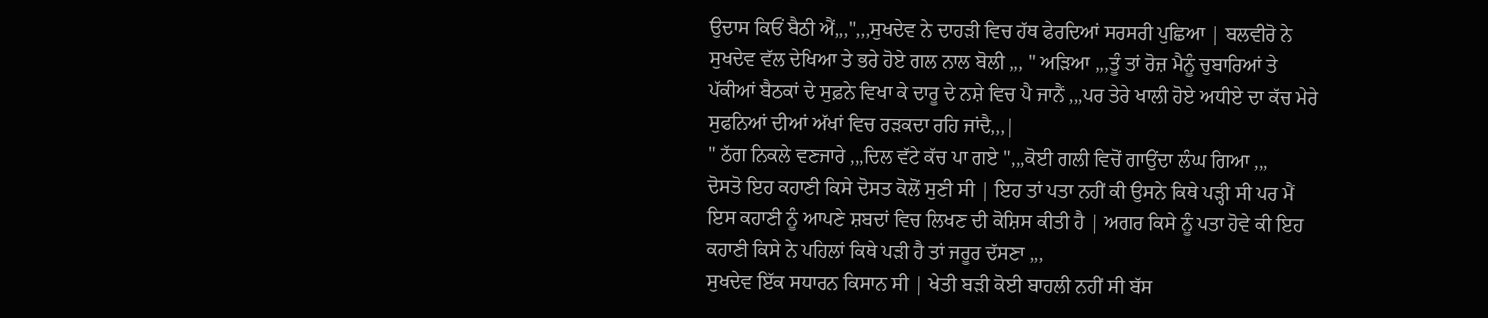ਉਦਾਸ ਕਿਓਂ ਬੈਠੀ ਐਂ,,,",,,ਸੁਖਦੇਵ ਨੇ ਦਾਹੜੀ ਵਿਚ ਹੱਥ ਫੇਰਦਿਆਂ ਸਰਸਰੀ ਪੁਛਿਆ | ਬਲਵੀਰੋ ਨੇ ਸੁਖਦੇਵ ਵੱਲ ਦੇਖਿਆ ਤੇ ਭਰੇ ਹੋਏ ਗਲ ਨਾਲ ਬੋਲੀ ,,, " ਅੜਿਆ ,,,ਤੂੰ ਤਾਂ ਰੋਜ਼ ਮੈਨੂੰ ਚੁਬਾਰਿਆਂ ਤੇ ਪੱਕੀਆਂ ਬੈਠਕਾਂ ਦੇ ਸੁਫ਼ਨੇ ਵਿਖਾ ਕੇ ਦਾਰੂ ਦੇ ਨਸ਼ੇ ਵਿਚ ਪੈ ਜਾਨੈਂ ,,,ਪਰ ਤੇਰੇ ਖਾਲੀ ਹੋਏ ਅਧੀਏ ਦਾ ਕੱਚ ਮੇਰੇ ਸੁਫਨਿਆਂ ਦੀਆਂ ਅੱਖਾਂ ਵਿਚ ਰੜਕਦਾ ਰਹਿ ਜਾਂਦੈ,,,|
" ਠੱਗ ਨਿਕਲੇ ਵਣਜਾਰੇ ,,,ਦਿਲ ਵੱਟੇ ਕੱਚ ਪਾ ਗਏ ",,,ਕੋਈ ਗਲੀ ਵਿਚੋਂ ਗਾਉਂਦਾ ਲੰਘ ਗਿਆ ,,,
ਦੋਸਤੋ ਇਹ ਕਹਾਣੀ ਕਿਸੇ ਦੋਸਤ ਕੋਲੋਂ ਸੁਣੀ ਸੀ | ਇਹ ਤਾਂ ਪਤਾ ਨਹੀਂ ਕੀ ਉਸਨੇ ਕਿਥੇ ਪੜ੍ਹੀ ਸੀ ਪਰ ਮੈਂ ਇਸ ਕਹਾਣੀ ਨੂੰ ਆਪਣੇ ਸ਼ਬਦਾਂ ਵਿਚ ਲਿਖਣ ਦੀ ਕੋਸ਼ਿਸ ਕੀਤੀ ਹੈ | ਅਗਰ ਕਿਸੇ ਨੂੰ ਪਤਾ ਹੋਵੇ ਕੀ ਇਹ ਕਹਾਣੀ ਕਿਸੇ ਨੇ ਪਹਿਲਾਂ ਕਿਥੇ ਪੜੀ ਹੈ ਤਾਂ ਜਰੂਰ ਦੱਸਣਾ ,,,
ਸੁਖਦੇਵ ਇੱਕ ਸਧਾਰਨ ਕਿਸਾਨ ਸੀ | ਖੇਤੀ ਬੜੀ ਕੋਈ ਬਾਹਲੀ ਨਹੀਂ ਸੀ ਬੱਸ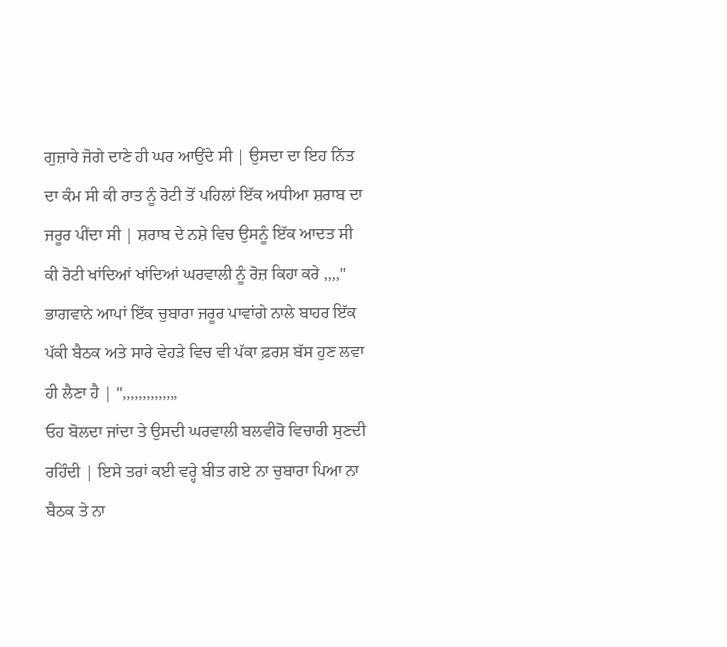ਗੁਜ਼ਾਰੇ ਜੋਗੇ ਦਾਣੇ ਹੀ ਘਰ ਆਉਂਦੇ ਸੀ | ਉਸਦਾ ਦਾ ਇਹ ਨਿੱਤ ਦਾ ਕੰਮ ਸੀ ਕੀ ਰਾਤ ਨੂੰ ਰੋਟੀ ਤੋਂ ਪਹਿਲਾਂ ਇੱਕ ਅਧੀਆ ਸ਼ਰਾਬ ਦਾ ਜਰੂਰ ਪੀਂਦਾ ਸੀ | ਸ਼ਰਾਬ ਦੇ ਨਸ਼ੇ ਵਿਚ ਉਸਨੂੰ ਇੱਕ ਆਦਤ ਸੀ ਕੀ ਰੋਟੀ ਖਾਂਦਿਆਂ ਖਾਂਦਿਆਂ ਘਰਵਾਲੀ ਨੂੰ ਰੋਜ਼ ਕਿਹਾ ਕਰੇ ,,,," ਭਾਗਵਾਨੇ ਆਪਾਂ ਇੱਕ ਚੁਬਾਰਾ ਜਰੂਰ ਪਾਵਾਂਗੇ ਨਾਲੇ ਬਾਹਰ ਇੱਕ ਪੱਕੀ ਬੈਠਕ ਅਤੇ ਸਾਰੇ ਵੇਹੜੇ ਵਿਚ ਵੀ ਪੱਕਾ ਫ਼ਰਸ਼ ਬੱਸ ਹੁਣ ਲਵਾ ਹੀ ਲੈਣਾ ਹੈ | ",,,,,,,,,,,,,,
ਓਹ ਬੋਲਦਾ ਜਾਂਦਾ ਤੇ ਉਸਦੀ ਘਰਵਾਲੀ ਬਲਵੀਰੋ ਵਿਚਾਰੀ ਸੁਣਦੀ ਰਹਿੰਦੀ | ਇਸੇ ਤਰਾਂ ਕਈ ਵਰ੍ਹੇ ਬੀਤ ਗਏ ਨਾ ਚੁਬਾਰਾ ਪਿਆ ਨਾ ਬੈਠਕ ਤੇ ਨਾ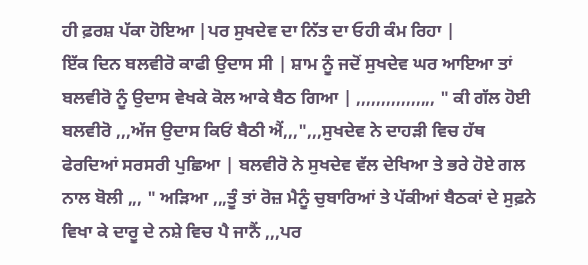ਹੀ ਫ਼ਰਸ਼ ਪੱਕਾ ਹੋਇਆ |ਪਰ ਸੁਖਦੇਵ ਦਾ ਨਿੱਤ ਦਾ ਓਹੀ ਕੰਮ ਰਿਹਾ |
ਇੱਕ ਦਿਨ ਬਲਵੀਰੋ ਕਾਫੀ ਉਦਾਸ ਸੀ | ਸ਼ਾਮ ਨੂੰ ਜਦੋਂ ਸੁਖਦੇਵ ਘਰ ਆਇਆ ਤਾਂ ਬਲਵੀਰੋ ਨੂੰ ਉਦਾਸ ਵੇਖਕੇ ਕੋਲ ਆਕੇ ਬੈਠ ਗਿਆ | ,,,,,,,,,,,,,,,, " ਕੀ ਗੱਲ ਹੋਈ ਬਲਵੀਰੋ ,,,ਅੱਜ ਉਦਾਸ ਕਿਓਂ ਬੈਠੀ ਐਂ,,,",,,ਸੁਖਦੇਵ ਨੇ ਦਾਹੜੀ ਵਿਚ ਹੱਥ ਫੇਰਦਿਆਂ ਸਰਸਰੀ ਪੁਛਿਆ | ਬਲਵੀਰੋ ਨੇ ਸੁਖਦੇਵ ਵੱਲ ਦੇਖਿਆ ਤੇ ਭਰੇ ਹੋਏ ਗਲ ਨਾਲ ਬੋਲੀ ,,, " ਅੜਿਆ ,,,ਤੂੰ ਤਾਂ ਰੋਜ਼ ਮੈਨੂੰ ਚੁਬਾਰਿਆਂ ਤੇ ਪੱਕੀਆਂ ਬੈਠਕਾਂ ਦੇ ਸੁਫ਼ਨੇ ਵਿਖਾ ਕੇ ਦਾਰੂ ਦੇ ਨਸ਼ੇ ਵਿਚ ਪੈ ਜਾਨੈਂ ,,,ਪਰ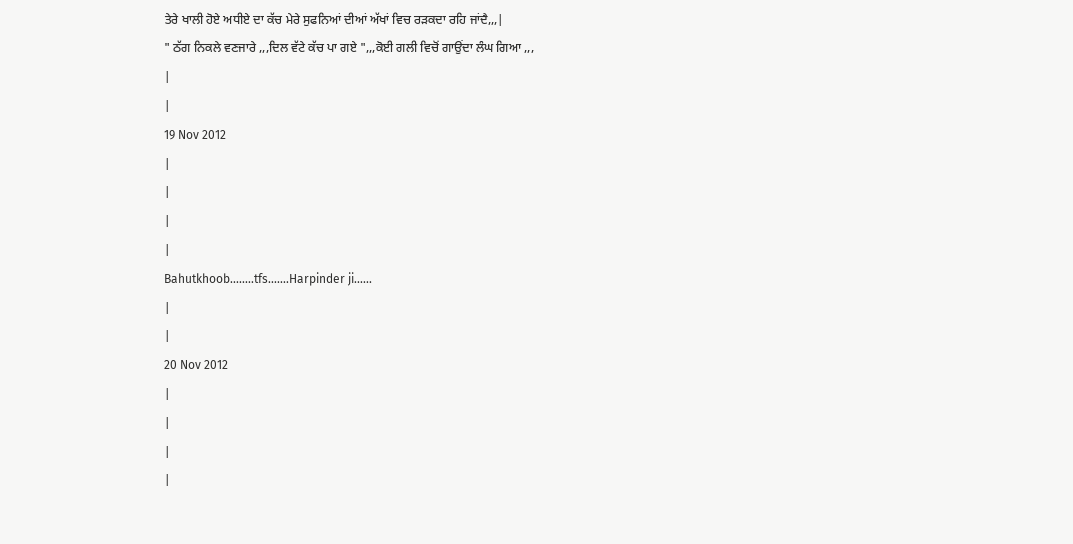ਤੇਰੇ ਖਾਲੀ ਹੋਏ ਅਧੀਏ ਦਾ ਕੱਚ ਮੇਰੇ ਸੁਫਨਿਆਂ ਦੀਆਂ ਅੱਖਾਂ ਵਿਚ ਰੜਕਦਾ ਰਹਿ ਜਾਂਦੈ,,,|
" ਠੱਗ ਨਿਕਲੇ ਵਣਜਾਰੇ ,,,ਦਿਲ ਵੱਟੇ ਕੱਚ ਪਾ ਗਏ ",,,ਕੋਈ ਗਲੀ ਵਿਚੋਂ ਗਾਉਂਦਾ ਲੰਘ ਗਿਆ ,,,
|
|
19 Nov 2012
|
|
|
|
Bahutkhoob........tfs.......Harpinder ji......
|
|
20 Nov 2012
|
|
|
|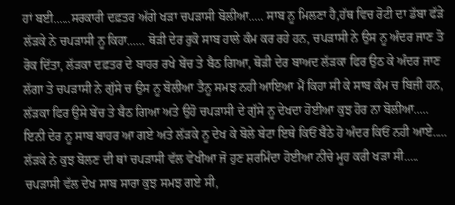ਹਾਂ ਬਈ......ਸਰਕਾਰੀ ਦਫ਼ਤਰ ਅੱਗੇ ਖੜਾ ਚਪੜਾਸੀ ਬੋਲੀਆ..... ਸਾਬ ਨੂ ਮਿਲਣਾ ਹੈ,ਹੱਥ ਵਿਚ ਰੋਟੀ ਦਾ ਡੱਬਾ ਫੱੜੇ ਲੱੜਕੇ ਨੇ ਚਪੜਾਸੀ ਨੂ ਕਿਹਾ...... ਥੋੜੀ ਦੇਰ ਰੁਕੋ ਸਾਬ ਹਾਲੇ ਕੰਮ ਕਰ ਰਹੇ ਹਨ, ਚਪੜਾਸੀ ਨੇ ਉਸ ਨੂ ਅੰਦਰ ਜਾਣ ਤੋ ਰੋਕ ਦਿੱਤਾ, ਲੱੜਕਾ ਦਫ਼ਤਰ ਦੇ ਬਾਹਰ ਰਖੇ ਬੇਂਚ ਤੇ ਬੈਠ ਗਿਆ, ਥੋੜੀ ਦੇਰ ਬਾਅਦ ਲੱੜਕਾ ਫਿਰ ਉਠ ਕੇ ਅੰਦਰ ਜਾਣ ਲੱਗਾ ਤੇ ਚਪੜਾਸੀ ਨੇ ਗੁੱਸੇ ਚ ਉਸ ਨੂ ਬੋਲੀਆ ਤੈਨੂ ਸਮਝ ਨਹੀ ਆਇਆ ਮੈਂ ਕਿਹਾ ਸੀ ਕੇ ਸਾਬ ਕੰਮ ਚ ਬਿਜ਼ੀ ਹਨ, ਲੱੜਕਾ ਫਿਰ ਉਸੇ ਬੇਂਚ ਤੇ ਬੈਠ ਗਿਆ ਅਤੇ ਉਹੋ ਚਪੜਾਸੀ ਦੇ ਗੁੱਸੇ ਨੂ ਦੇਖਦਾ ਹੋਈਆ ਕੁਝ ਹੋਰ ਨਾ ਬੋਲੀਆ.....
ਇਨੀ ਦੇਰ ਨੂ ਸਾਬ ਬਾਹਰ ਆ ਗਏ ਅਤੇ ਲੱੜਕੇ ਨੂ ਦੇਖ ਕੇ ਬੋਲੇ ਬੇਟਾ ਇਥੇ ਕਿਓਂ ਬੈਠੇ ਹੋ ਅੰਦਰ ਕਿਓਂ ਨਹੀ ਆਏ.....
ਲੱੜਕੇ ਨੇ ਕੁਝ ਬੋਲਣ ਦੀ ਥਾਂ ਚਪੜਾਸੀ ਵੱਲ ਵੇਖੀਆ ਜੋ ਹੁਣ ਸ਼ਰਮਿੰਦਾ ਹੋਈਆ ਨੀਚੇ ਮੂਹ ਕਰੀ ਖੜਾ ਸੀ.....
ਚਪੜਾਸੀ ਵੱਲ ਦੇਖ ਸਾਬ ਸਾਰਾ ਕੁਝ ਸਮਝ ਗਏ ਸੀ,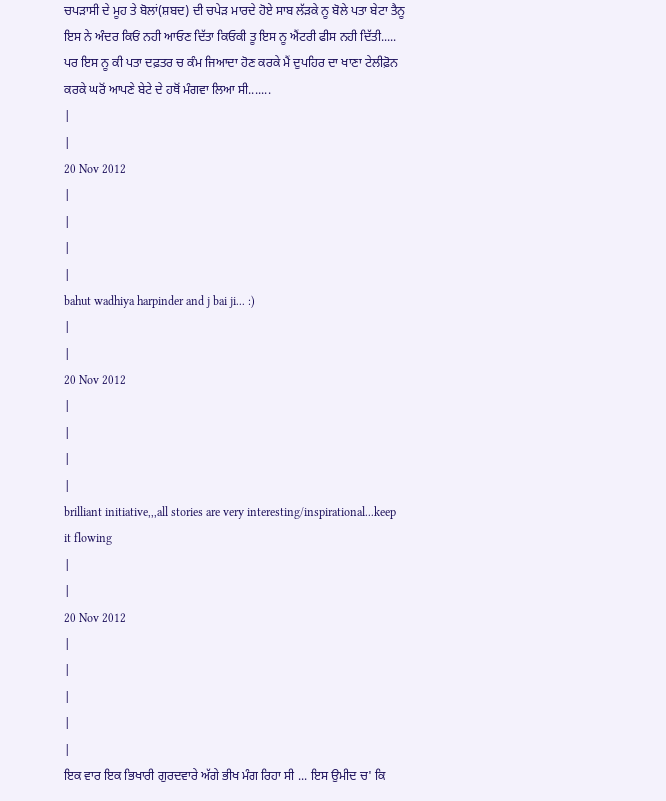ਚਪੜਾਸੀ ਦੇ ਮੂਹ ਤੇ ਬੋਲਾਂ(ਸ਼ਬਦ) ਦੀ ਚਪੇੜ ਮਾਰਦੇ ਹੋਏ ਸਾਬ ਲੱੜਕੇ ਨੂ ਬੋਲੇ ਪਤਾ ਬੇਟਾ ਤੈਨੂ ਇਸ ਨੇ ਅੰਦਰ ਕਿਓਂ ਨਹੀ ਆਓਣ ਦਿੱਤਾ ਕਿਓਕੀ ਤੂ ਇਸ ਨੂ ਐਂਟਰੀ ਫੀਸ ਨਹੀ ਦਿੱਤੀ.....
ਪਰ ਇਸ ਨੂ ਕੀ ਪਤਾ ਦਫ਼ਤਰ ਚ ਕੰਮ ਜਿਆਦਾ ਹੋਣ ਕਰਕੇ ਮੈਂ ਦੁਪਹਿਰ ਦਾ ਖਾਣਾ ਟੇਲੀਫ਼ੋਨ ਕਰਕੇ ਘਰੋਂ ਆਪਣੇ ਬੇਟੇ ਦੇ ਹਥੋਂ ਮੰਗਵਾ ਲਿਆ ਸੀ.......
|
|
20 Nov 2012
|
|
|
|
bahut wadhiya harpinder and j bai ji... :)
|
|
20 Nov 2012
|
|
|
|
brilliant initiative,,,all stories are very interesting/inspirational...keep it flowing
|
|
20 Nov 2012
|
|
|
|
|
ਇਕ ਵਾਰ ਇਕ ਭਿਖਾਰੀ ਗੁਰਦਵਾਰੇ ਅੱਗੇ ਭੀਖ ਮੰਗ ਰਿਹਾ ਸੀ ... ਇਸ ਉਮੀਦ ਚ' ਕਿ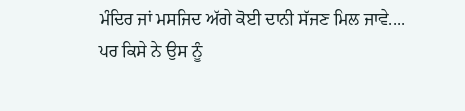ਮੰਦਿਰ ਜਾਂ ਮਸਜਿਦ ਅੱਗੇ ਕੋਈ ਦਾਨੀ ਸੱਜਣ ਮਿਲ ਜਾਵੇ....
ਪਰ ਕਿਸੇ ਨੇ ਉਸ ਨੂੰ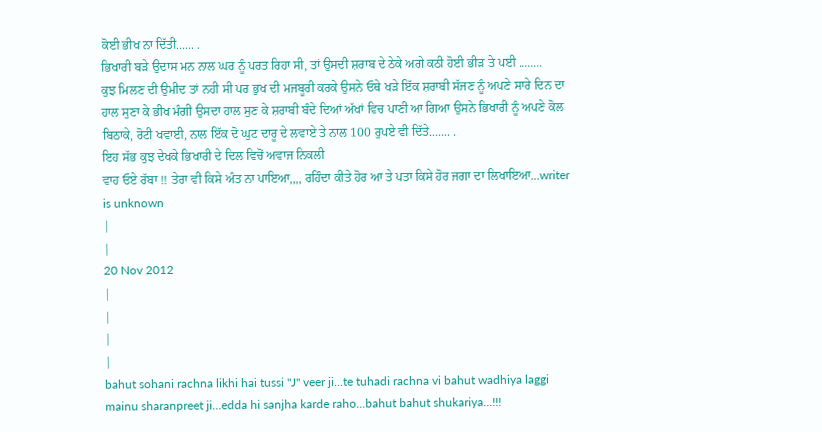ਕੋਈ ਭੀਖ ਨਾ ਦਿੱਤੀ...... .
ਭਿਖਾਰੀ ਬੜੇ ਉਦਾਸ ਮਨ ਨਾਲ ਘਰ ਨੂੰ ਪਰਤ ਰਿਹਾ ਸੀ, ਤਾਂ ਉਸਦੀ ਸ਼ਰਾਬ ਦੇ ਠੇਕੇ ਅਗੇ ਕਠੀ ਹੋਈ ਭੀੜ ਤੇ ਪਈ ........
ਕੁਝ ਮਿਲਣ ਦੀ ਉਮੀਦ ਤਾਂ ਨਹੀ ਸੀ ਪਰ ਭੁਖ ਦੀ ਮਜਬੂਰੀ ਕਰਕੇ ਉਸਨੇ ਓਥੇ ਖੜੇ ਇੱਕ ਸ਼ਰਾਬੀ ਸੱਜਣ ਨੂੰ ਅਪਣੇ ਸਾਰੇ ਦਿਨ ਦਾ ਹਾਲ ਸੁਣਾ ਕੇ ਭੀਖ ਮੰਗੀ ਉਸਦਾ ਹਾਲ ਸੁਣ ਕੇ ਸ਼ਰਾਬੀ ਬੰਦੇ ਦਿਆਂ ਅੱਖਾਂ ਵਿਚ ਪਾਣੀ ਆ ਗਿਆ ਉਸਨੇ ਭਿਖਾਰੀ ਨੂੰ ਅਪਣੇ ਕੋਲ ਬਿਠਾਕੇ, ਰੋਟੀ ਖਵਾਈ, ਨਾਲ ਇੱਕ ਦੋ ਘੁਟ ਦਾਰੂ ਦੇ ਲਵਾਏ ਤੇ ਨਾਲ 100 ਰੁਪਏ ਵੀ ਦਿੱਤੇ....... .
ਇਹ ਸੱਭ ਕੁਝ ਦੇਖਕੇ ਭਿਖਾਰੀ ਦੇ ਦਿਲ ਵਿਚੋਂ ਅਵਾਜ ਨਿਕਲੀ
ਵਾਹ ਓਏ ਰੱਬਾ !! ਤੇਰਾ ਵੀ ਕਿਸੇ ਅੰਤ ਨਾ ਪਾਇਆ,,,, ਰਹਿੰਦਾ ਕੀਤੇ ਹੋਰ ਆ ਤੇ ਪਤਾ ਕਿਸੇ ਹੋਰ ਜਗਾ ਦਾ ਲਿਖਾਇਆ...writer is unknown
|
|
20 Nov 2012
|
|
|
|
bahut sohani rachna likhi hai tussi "J" veer ji...te tuhadi rachna vi bahut wadhiya laggi mainu sharanpreet ji...edda hi sanjha karde raho...bahut bahut shukariya...!!!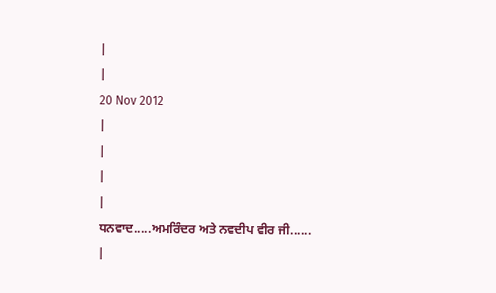|
|
20 Nov 2012
|
|
|
|
ਧਨਵਾਦ.....ਅਮਰਿੰਦਰ ਅਤੇ ਨਵਦੀਪ ਵੀਰ ਜੀ......
|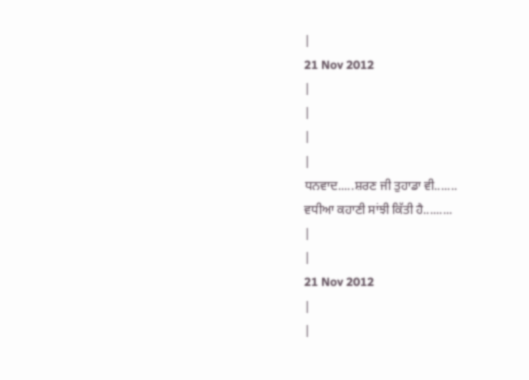|
21 Nov 2012
|
|
|
|
ਧਨਵਾਦ.....ਸ਼ਰਣ ਜੀ ਤੁਹਾਡਾ ਵੀ.......
ਵਧੀਆ ਕਹਾਣੀ ਸਾਂਝੀ ਕਿੱਤੀ ਹੈ.........
|
|
21 Nov 2012
|
|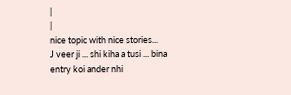|
|
nice topic with nice stories...
J veer ji ... shi kiha a tusi ... bina entry koi ander nhi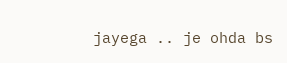jayega .. je ohda bs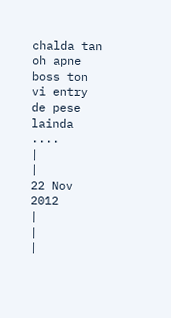chalda tan oh apne boss ton vi entry de pese lainda ....
|
|
22 Nov 2012
|
|
|